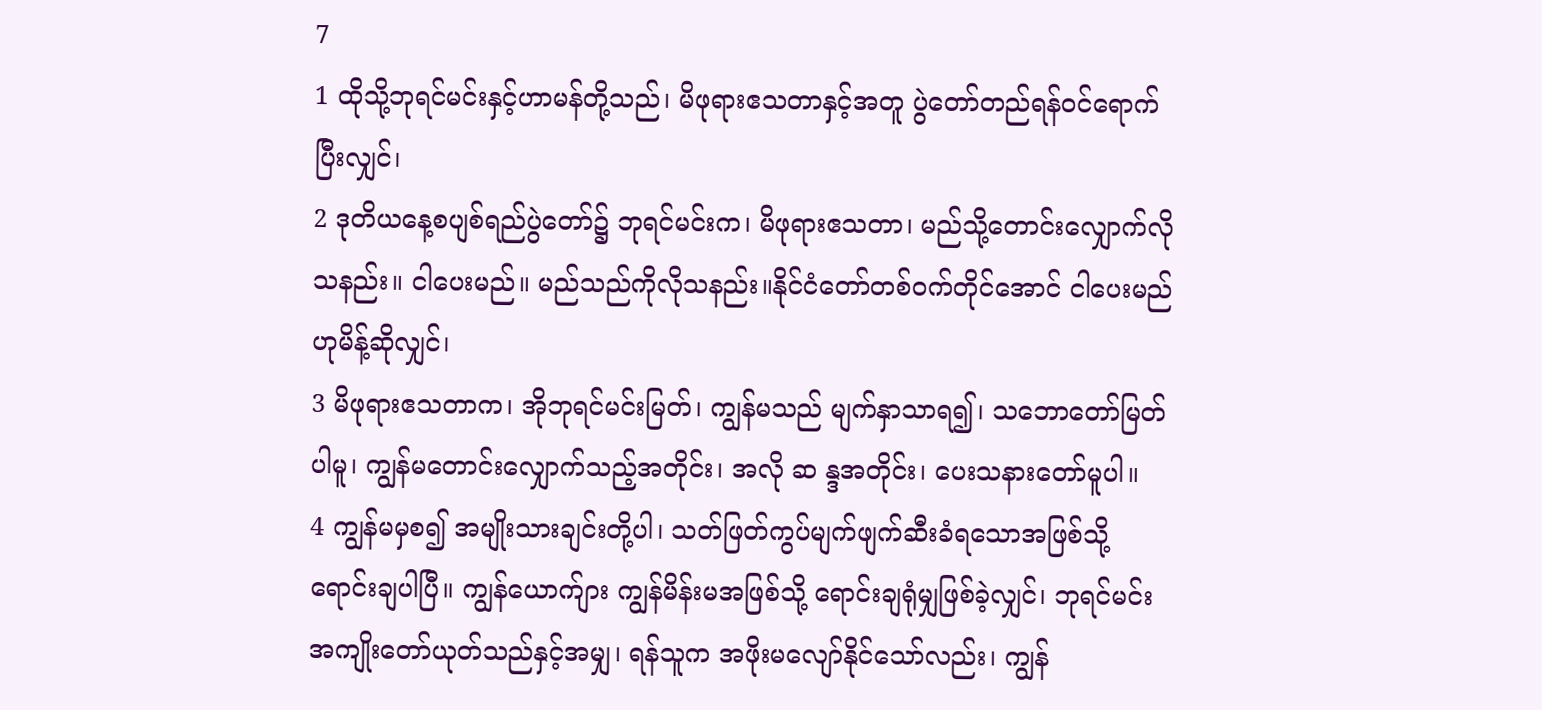7
1 ထိုသို့ဘုရင်မင်းနှင့်ဟာမန်တို့သည်၊ မိဖုရားဧသတာနှင့်အတူ ပွဲတော်တည်ရန်ဝင်ရောက်ပြီးလျှင်၊
2 ဒုတိယနေ့စပျစ်ရည်ပွဲတော်၌ ဘုရင်မင်းက၊ မိဖုရားဧသတာ၊ မည်သို့တောင်းလျှောက်လိုသနည်း။ ငါပေးမည်။ မည်သည်ကိုလိုသနည်း။နိုင်ငံတော်တစ်ဝက်တိုင်အောင် ငါပေးမည်ဟုမိန့်ဆိုလျှင်၊
3 မိဖုရားဧသတာက၊ အိုဘုရင်မင်းမြတ်၊ ကျွန်မသည် မျက်နှာသာရ၍၊ သဘောတော်မြတ်ပါမူ၊ ကျွန်မတောင်းလျှောက်သည့်အတိုင်း၊ အလို ဆ န္ဒအတိုင်း၊ ပေးသနားတော်မူပါ။
4 ကျွန်မမှစ၍ အမျိုးသားချင်းတို့ပါ၊ သတ်ဖြတ်ကွပ်မျက်ဖျက်ဆီးခံရသောအဖြစ်သို့ ရောင်းချပါပြီ။ ကျွန်ယောက်ျား ကျွန်မိန်းမအဖြစ်သို့ ရောင်းချရုံမျှဖြစ်ခဲ့လျှင်၊ ဘုရင်မင်း အကျိုးတော်ယုတ်သည်နှင့်အမျှ၊ ရန်သူက အဖိုးမလျော်နိုင်သော်လည်း၊ ကျွန်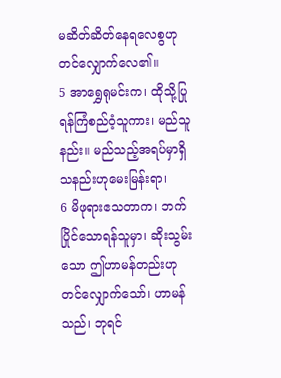မဆိတ်ဆိတ်နေရလေစွဟု တင်လျှောက်လေ၏။
5 အာရွှေရုမင်းက၊ ထိုသို့ပြုရန်ကြံစည်ဝံ့သူကား၊ မည်သူနည်း။ မည်သည့်အရပ်မှာရှိသနည်းဟုမေးမြန်းရာ၊
6 မိဖုရားဧသတာက၊ ဘက်ပြိုင်သောရန်သူမှာ၊ ဆိုးသွမ်းသော ဤဟာမန်တည်းဟုတင်လျှောက်သော်၊ ဟာမန်သည်၊ ဘုရင်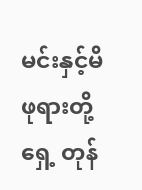မင်းနှင့်မိဖုရားတို့ရှေ့ တုန်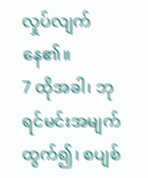လှုပ်လျက်နေ၏။
7 ထိုအခါ၊ ဘုရင်မင်းအမျက်ထွက်၍၊ စပျစ်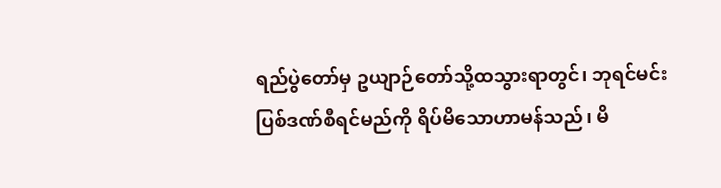ရည်ပွဲတော်မှ ဥယျာဉ်တော်သို့ထသွားရာတွင်၊ ဘုရင်မင်းပြစ်ဒဏ်စီရင်မည်ကို ရိပ်မိသောဟာမန်သည်၊ မိ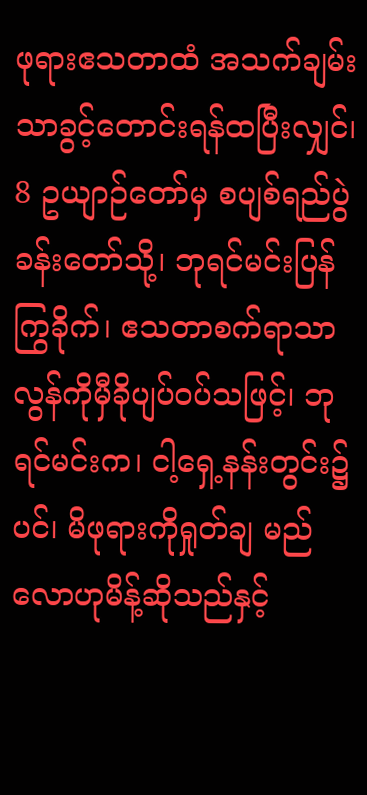ဖုရားဧသတာထံ အသက်ချမ်းသာခွင့်တောင်းရန်ထပြီးလျှင်၊
8 ဥယျာဉ်တော်မှ စပျစ်ရည်ပွဲခန်းတော်သို့၊ ဘုရင်မင်းပြန်ကြွခိုက်၊ ဧသတာစက်ရာသာလွန်ကိုမှီခိုပျပ်ဝပ်သဖြင့်၊ ဘုရင်မင်းက၊ ငါ့ရှေ့နန်းတွင်း၌ပင်၊ မိဖုရားကိုရှုတ်ချ မည်လောဟုမိန့်ဆိုသည်နှင့်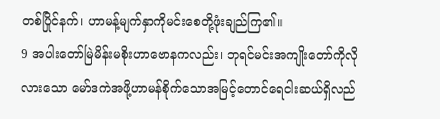တစ်ပြိုင်နက်၊ ဟာမန့်မျက်နှာကိုမင်းစေတို့ဖုံးချည်ကြ၏။
9 အပါးတော်မြဲမိန်းမစိုးဟာဗောနကလည်း၊ ဘုရင်မင်းအကျိုးတော်ကိုလိုလားသော မော်ဒကဲအဖို့ဟာမန်စိုက်သောအမြင့်တောင်ရေငါးဆယ်ရှိလည်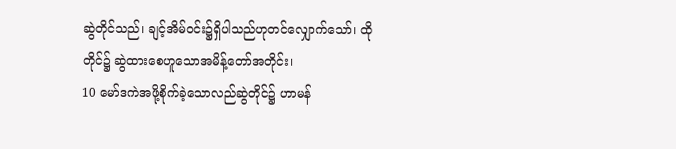ဆွဲတိုင်သည်၊ ချင့်အိမ်ဝင်း၌ရှိပါသည်ဟုတင်လျှောက်သော်၊ ထိုတိုင်၌ ဆွဲထားစေဟူသောအမိန့်တော်အတိုင်း၊
10 မော်ဒကဲအဖို့စိုက်ခဲ့သောလည်ဆွဲတိုင်၌ ဟာမန်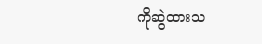ကိုဆွဲထားသ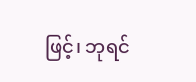ဖြင့်၊ ဘုရင်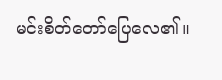မင်းစိတ်တော်ပြေလေ၏။